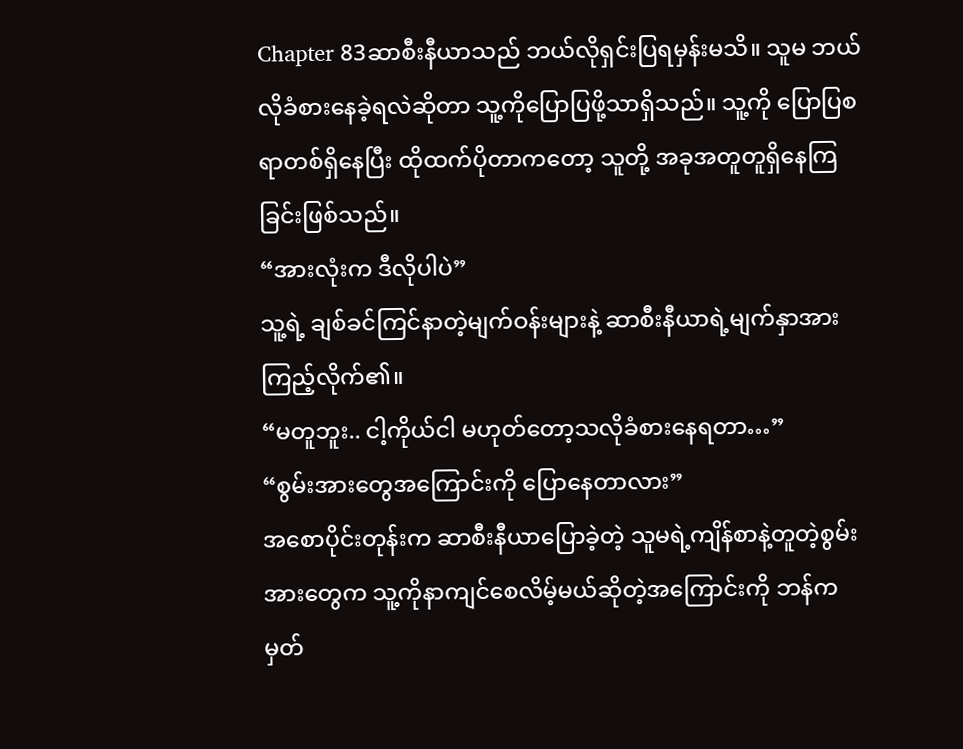Chapter 83ဆာစီးနီယာသည် ဘယ်လိုရှင်းပြရမှန်းမသိ။ သူမ ဘယ်လိုခံစားနေခဲ့ရလဲဆိုတာ သူ့ကိုပြောပြဖို့သာရှိသည်။ သူ့ကို ပြောပြစရာတစ်ရှိနေပြီး ထိုထက်ပိုတာကတော့ သူတို့ အခုအတူတူရှိနေကြခြင်းဖြစ်သည်။
“အားလုံးက ဒီလိုပါပဲ”
သူ့ရဲ့ ချစ်ခင်ကြင်နာတဲ့မျက်ဝန်းများနဲ့ ဆာစီးနီယာရဲ့မျက်နှာအား ကြည့်လိုက်၏။
“မတူဘူး.. ငါ့ကိုယ်ငါ မဟုတ်တော့သလိုခံစားနေရတာ…”
“စွမ်းအားတွေအကြောင်းကို ပြောနေတာလား”
အစောပိုင်းတုန်းက ဆာစီးနီယာပြောခဲ့တဲ့ သူမရဲ့ကျိန်စာနဲ့တူတဲ့စွမ်းအားတွေက သူ့ကိုနာကျင်စေလိမ့်မယ်ဆိုတဲ့အကြောင်းကို ဘန်က မှတ်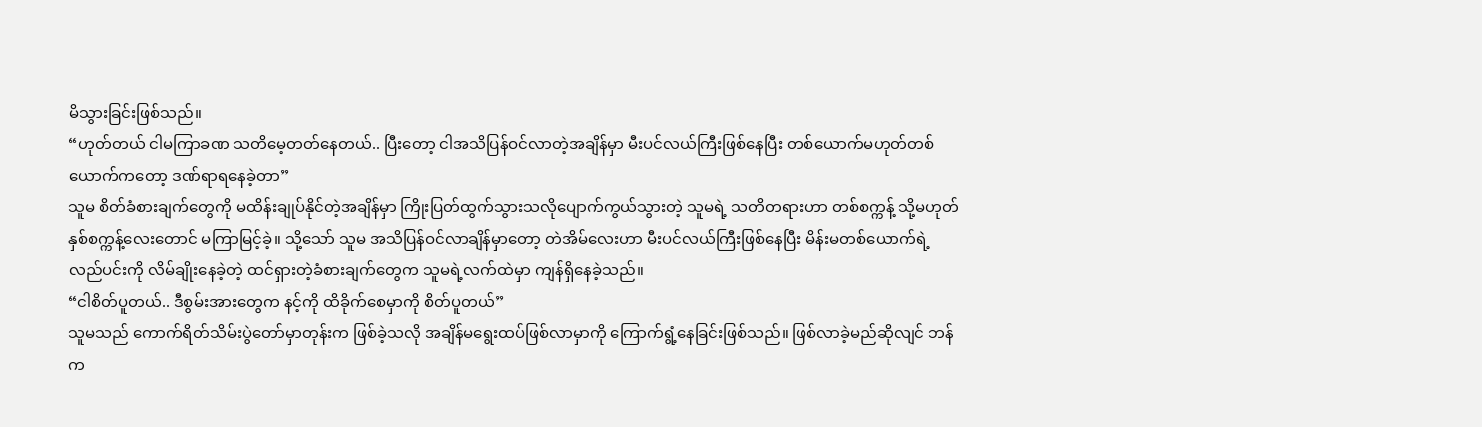မိသွားခြင်းဖြစ်သည်။
“ဟုတ်တယ် ငါမကြာခဏ သတိမေ့တတ်နေတယ်.. ပြီးတော့ ငါအသိပြန်ဝင်လာတဲ့အချိန်မှာ မီးပင်လယ်ကြီးဖြစ်နေပြီး တစ်ယောက်မဟုတ်တစ်ယောက်ကတော့ ဒဏ်ရာရနေခဲ့တာ”
သူမ စိတ်ခံစားချက်တွေကို မထိန်းချုပ်နိုင်တဲ့အချိန်မှာ ကြိုးပြတ်ထွက်သွားသလိုပျောက်ကွယ်သွားတဲ့ သူမရဲ့ သတိတရားဟာ တစ်စက္ကန့် သို့မဟုတ် နှစ်စက္ကန့်လေးတောင် မကြာမြင့်ခဲ့။ သို့သော် သူမ အသိပြန်ဝင်လာချိန်မှာတော့ တဲအိမ်လေးဟာ မီးပင်လယ်ကြီးဖြစ်နေပြီး မိန်းမတစ်ယောက်ရဲ့ လည်ပင်းကို လိမ်ချိုးနေခဲ့တဲ့ ထင်ရှားတဲ့ခံစားချက်တွေက သူမရဲ့လက်ထဲမှာ ကျန်ရှိနေခဲ့သည်။
“ငါစိတ်ပူတယ်.. ဒီစွမ်းအားတွေက နင့်ကို ထိခိုက်စေမှာကို စိတ်ပူတယ်”
သူမသည် ကောက်ရိတ်သိမ်းပွဲတော်မှာတုန်းက ဖြစ်ခဲ့သလို အချိန်မရွေးထပ်ဖြစ်လာမှာကို ကြောက်ရွံ့နေခြင်းဖြစ်သည်။ ဖြစ်လာခဲ့မည်ဆိုလျင် ဘန်က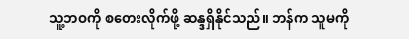သူ့ဘဝကို စတေးလိုက်ဖို့ ဆန္ဒရှိနိုင်သည်။ ဘန်က သူမကို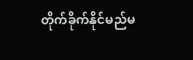တိုက်ခိုက်နိုင်မည်မ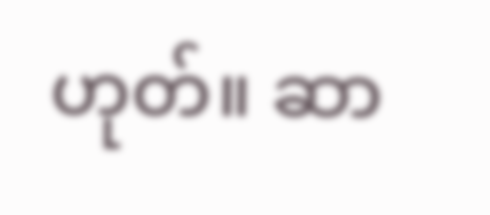ဟုတ်။ ဆာ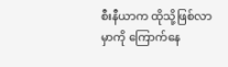စီးနီယာက ထိုသို့ဖြစ်လာမှာကို ကြောက်နေ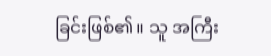ခြင်းဖြစ်၏။ သူ အကြီး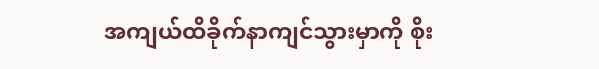အကျယ်ထိခိုက်နာကျင်သွားမှာကို စိုး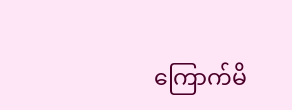ကြောက်မိ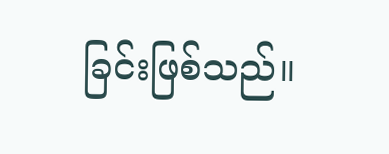ခြင်းဖြစ်သည်။